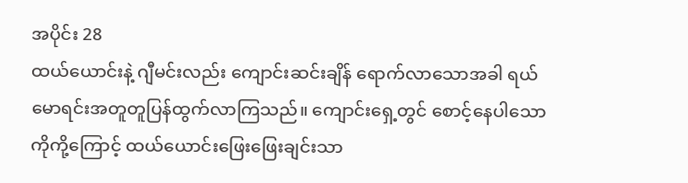အပိုင်း 28
ထယ်ယောင်းနဲ့ ဂျီမင်းလည်း ကျောင်းဆင်းချိန် ရောက်လာသောအခါ ရယ်မောရင်းအတူတူပြန်ထွက်လာကြသည်။ ကျောင်းရှေ့တွင် စောင့်နေပါသော ကိုကို့ကြောင့် ထယ်ယောင်းဖြေးဖြေးချင်းသာ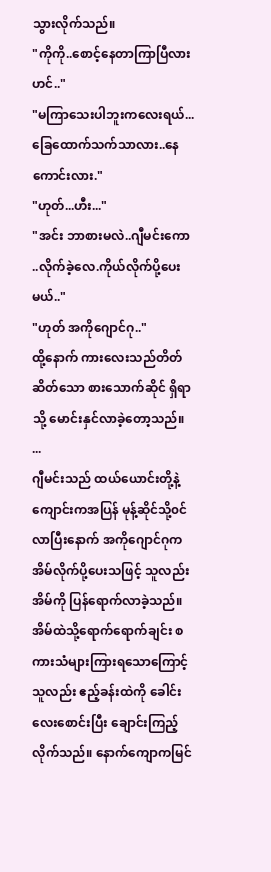သွားလိုက်သည်။
"ကိုကို..စောင့်နေတာကြာပြီလားဟင်.."
"မကြာသေးပါဘူးကလေးရယ်...ခြေထောက်သက်သာလား..နေကောင်းလား."
"ဟုတ်...ဟီး..."
"အင်း ဘာစားမလဲ..ဂျီမင်းကော ..လိုက်ခဲ့လေ.ကိုယ်လိုက်ပို့ပေးမယ်.."
"ဟုတ် အကိုဂျောင်ဂု.."
ထို့နောက် ကားလေးသည်တိတ်ဆိတ်သော စားသောက်ဆိုင် ရှိရာသို့ မောင်းနှင်လာခဲ့တော့သည်။
...
ဂျီမင်းသည် ထယ်ယောင်းတို့နဲ့ ကျောင်းကအပြန် မုန့်ဆိုင်သို့၀င်လာပြီးနောက် အကိုဂျောင်ဂုက အိမ်လိုက်ပို့ပေးသဖြင့် သူလည်း အိမ်ကို ပြန်ရောက်လာခဲ့သည်။အိမ်ထဲသို့ရောက်ရောက်ချင်း စကားသံများကြားရသောကြောင့် သူလည်း ဧည့်ခန်းထဲကို ခေါင်းလေးစောင်းပြီး ချောင်းကြည့်လိုက်သည်။ နောက်ကျောကမြင်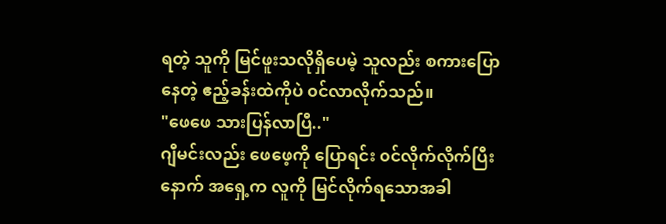ရတဲ့ သူကို မြင်ဖူးသလိုရှိပေမဲ့ သူလည်း စကားပြောနေတဲ့ ဧည့်ခန်းထဲကိုပဲ ၀င်လာလိုက်သည်။
"ဖေဖေ သားပြန်လာပြီ.."
ဂျီမင်းလည်း ဖေဖေ့ကို ပြောရင်း ၀င်လိုက်လိုက်ပြီးနောက် အရှေ့က လူကို မြင်လိုက်ရသောအခါ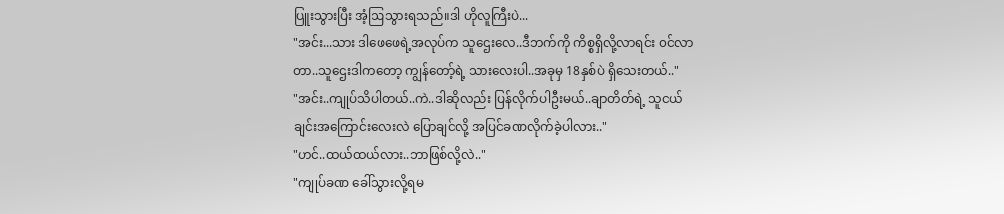ပြူးသွားပြီး အံ့ဩသွားရသည်။ဒါ ဟိုလူကြီးပဲ...
"အင်း...သား ဒါဖေဖေရဲ့အလုပ်က သူဌေးလေ..ဒီဘက်ကို ကိစ္စရှိလို့လာရင်း ၀င်လာတာ..သူဌေးဒါကတော့ ကျွန်တော့်ရဲ့ သားလေးပါ..အခုမှ 18နှစ်ပဲ ရှိသေးတယ်.."
"အင်း..ကျုပ်သိပါတယ်..ကဲ..ဒါဆိုလည်း ပြန်လိုက်ပါဦးမယ်..ချာတိတ်ရဲ့ သူငယ်ချင်းအကြောင်းလေးလဲ ပြောချင်လို့ အပြင်ခဏလိုက်ခဲ့ပါလား.."
"ဟင်..ထယ်ထယ်လား..ဘာဖြစ်လို့လဲ.."
"ကျုပ်ခဏ ခေါ်သွားလို့ရမ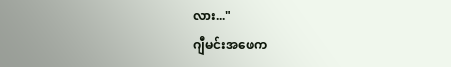လား..."
ဂျီမင်းအဖေက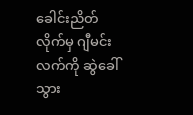ခေါင်းညိတ်လိုက်မှ ဂျီမင်းလက်ကို ဆွဲခေါ်သွား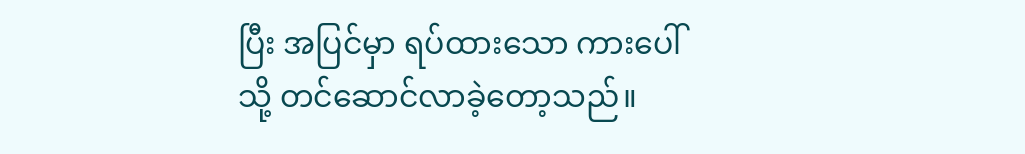ပြီး အပြင်မှာ ရပ်ထားသော ကားပေါ်သို့ တင်ဆောင်လာခဲ့တော့သည်။